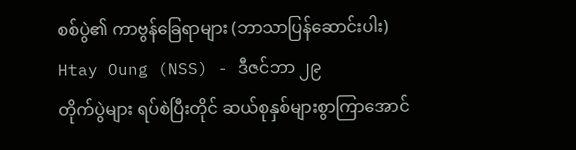စစ်ပွဲ၏ ကာဗွန်ခြေရာများ (ဘာသာပြန်ဆောင်းပါး)
Htay Oung (NSS) - ဒီဇင်ဘာ ၂၉
တိုက်ပွဲများ ရပ်စဲပြီးတိုင် ဆယ်စုနှစ်များစွာကြာအောင်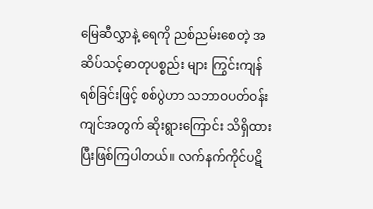မြေဆီလွှာနဲ့ ရေကို ညစ်ညမ်းစေတဲ့ အဆိပ်သင့်ဓာတုပစ္စည်း များ ကြွင်းကျန်ရစ်ခြင်းဖြင့် စစ်ပွဲဟာ သဘာဝပတ်ဝန်းကျင်အတွက် ဆိုးရွားကြောင်း သိရှိထားပြီးဖြစ်ကြပါတယ်။ လက်နက်ကိုင်ပဋိ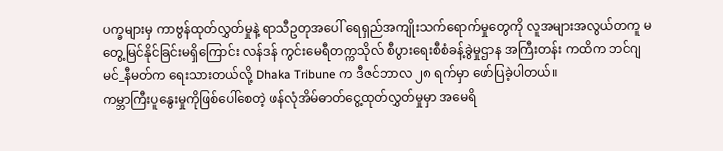ပက္ခများမှ ကာဗွန်ထုတ်လွှတ်မှုနဲ့ ရာသီဥတုအပေါ် ရေရှည်အကျိုးသက်ရောက်မှုတွေကို လူအများအလွယ်တကူ မတွေ့မြင်နိုင်ခြင်းမရှိကြောင်း လန်ဒန် ကွင်းမေရီတက္ကသိုလ် စီပွားရေးစီစံခန့်ခွဲမှုဌာန အကြီးတန်း ကထိက ဘင်ဂျမင်_နီမတ်က ရေးသားတယ်လို့ Dhaka Tribune က ဒီဇင်ဘာလ ၂၈ ရက်မှာ ဖော်ပြခဲ့ပါတယ်။
ကမ္ဘာကြီးပူနွေးမှုကိုဖြစ်ပေါ်စေတဲ့ ဖန်လုံအိမ်ဓာတ်ငွေ့ထုတ်လွှတ်မှုမှာ အမေရိ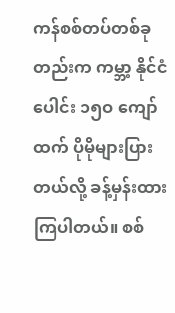ကန်စစ်တပ်တစ်ခုတည်းက ကမ္ဘာ့ နိုင်ငံပေါင်း ၁၅ဝ ကျော်ထက် ပိုမိုများပြားတယ်လို့ ခန့်မှန်းထားကြပါတယ်။ စစ်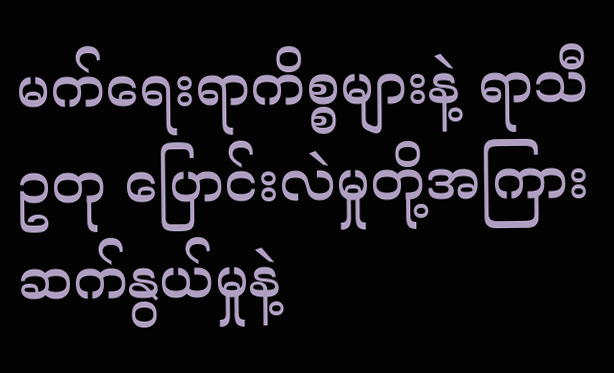မက်ရေးရာကိစ္စများနဲ့ ရာသီဥတု ပြောင်းလဲမှုတို့အကြား ဆက်နွယ်မှုနဲ့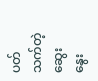ပတ်သက်တဲ့ဆွေးနွေး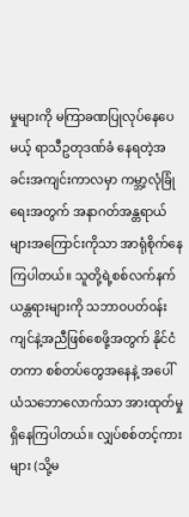မှုများကို မကြာခဏပြုလုပ်နေပေမယ့် ရာသီဥတုဒဏ်ခံ နေရတဲ့အခင်းအကျင်းကာလမှာ ကမ္ဘာ့လုံခြုံရေးအတွက် အနာဂတ်အန္တရာယ်များအကြောင်းကိုသာ အာရုံစိုက်နေ ကြပါတယ်။ သူတို့ရဲ့စစ်လက်နက်ယန္တရားများကို သဘာဝပတ်၀န်းကျင်နဲ့အညီဖြစ်စေဖို့အတွက် နိုင်ငံတကာ စစ်တပ်တွေအနေနဲ့ အပေါ်ယံသဘောလောက်သာ အားထုတ်မှုရှိနေကြပါတယ်။ လျှပ်စစ်တင့်ကားများ (သို့မ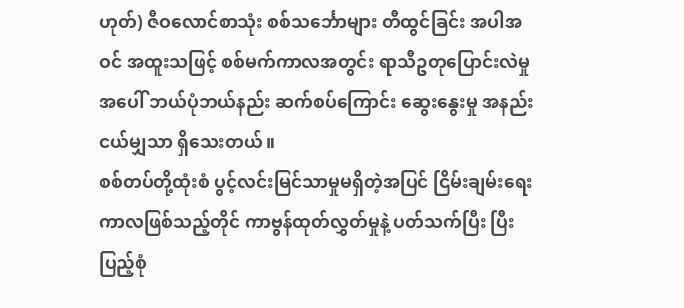ဟုတ်) ဇီဝလောင်စာသုံး စစ်သင်္ဘောများ တီထွင်ခြင်း အပါအဝင် အထူးသဖြင့် စစ်မက်ကာလအတွင်း ရာသီဥတုပြောင်းလဲမှုအပေါ် ဘယ်ပုံဘယ်နည်း ဆက်စပ်ကြောင်း ဆွေးနွေးမှု အနည်းငယ်မျှသာ ရှိသေးတယ်။
စစ်တပ်တို့ထုံးစံ ပွင့်လင်းမြင်သာမှုမရှိတဲ့အပြင် ငြိမ်းချမ်းရေးကာလဖြစ်သည့်တိုင် ကာဗွန်ထုတ်လွှတ်မှုနဲ့ ပတ်သက်ပြီး ပြီးပြည့်စုံ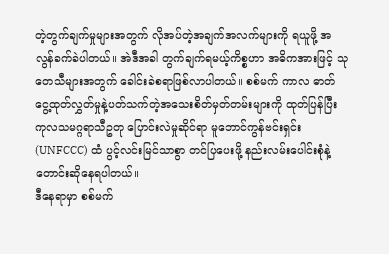တဲ့တွက်ချက်မှုများအတွက် လိုအပ်တဲ့အချက်အလက်များကို ရယူဖို့ အလွန်ခက်ခဲပါတယ်။ အဲဒီအခါ တွက်ချက်ရမယ့်ကိစ္စဟာ အဓိကအားဖြင့် သုတေသီများအတွက် ခေါင်းခဲစရာဖြစ်လာပါတယ်။ စစ်မက် ကာလ ဓာတ်ငွေ့ထုတ်လွှတ်မှုနဲ့ပတ်သက်တဲ့အသေးစိတ်မှတ်တမ်းများကို ထုတ်ပြန်ပြီး ကုလသမဂ္ဂရာသီဥတု ပြောင်းလဲမှုဆိုင်ရာ မူဘောင်ကွန်ဗင်းရှင်း (UNFCCC) ထံ ပွင့်လင်းမြင်သာစွာ တင်ပြပေးဖို့ နည်းလမ်းပေါင်းစုံနဲ့ တောင်းဆိုနေရပါတယ်။
ဒီနေရာမှာ စစ်မက်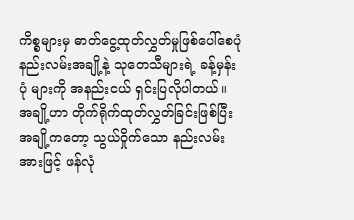ကိစ္စများမှ ဓာတ်ငွေ့ထုတ်လွှတ်မှုဖြစ်ပေါ်စေပုံ နည်းလမ်းအချို့နဲ့ သုတေသီများရဲ့ ခန့်မှန်းပုံ များကို အနည်းငယ် ရှင်းပြလိုပါတယ်။ အချို့ဟာ တိုက်ရိုက်ထုတ်လွှတ်ခြင်းဖြစ်ပြီး အချို့ကတော့ သွယ်ဝှိုက်သော နည်းလမ်းအားဖြင့် ဖန်လုံ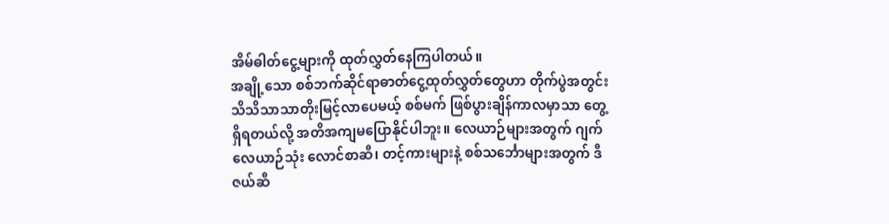အိမ်ဓါတ်ငွေ့များကို ထုတ်လွှတ်နေကြပါတယ်။
အချို့သော စစ်ဘက်ဆိုင်ရာဓာတ်ငွေ့ထုတ်လွှတ်တွေဟာ တိုက်ပွဲအတွင်း သိသိသာသာတိုးမြင့်လာပေမယ့် စစ်မက် ဖြစ်ပွားချိန်ကာလမှာသာ တွေ့ရှိရတယ်လို့ အတိအကျမပြောနိုင်ပါဘူး။ လေယာဉ်များအတွက် ဂျက်လေယာဉ်သုံး လောင်စာဆီ၊ တင့်ကားများနဲ့ စစ်သင်္ဘောများအတွက် ဒီဇယ်ဆီ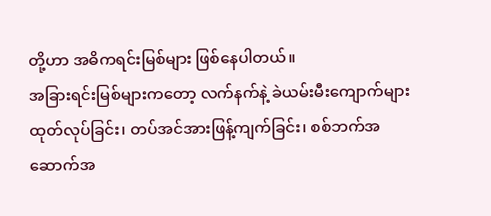တို့ဟာ အဓိကရင်းမြစ်များ ဖြစ်နေပါတယ်။
အခြားရင်းမြစ်များကတော့ လက်နက်နဲ့ ခဲယမ်းမီးကျောက်များ ထုတ်လုပ်ခြင်း၊ တပ်အင်အားဖြန့်ကျက်ခြင်း၊ စစ်ဘက်အဆောက်အ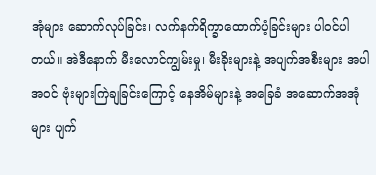အုံများ ဆောက်လုပ်ခြင်း၊ လက်နက်ရိက္ခာထောက်ပံ့ခြင်းများ ပါဝင်ပါတယ်။ အဲဒီနောက် မီးလောင်ကျွမ်းမှု၊ မီးခိုးများနဲ့ အပျက်အစီးများ အပါအဝင် ဗုံးများကြဲချခြင်းကြောင့် နေအိမ်များနဲ့ အခြေခံ အဆောက်အအုံများ ပျက်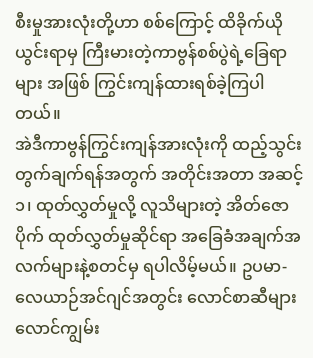စီးမှုအားလုံးတို့ဟာ စစ်ကြောင့် ထိခိုက်ယိုယွင်းရာမှ ကြီးမားတဲ့ကာဗွန်စစ်ပွဲရဲ့ခြေရာများ အဖြစ် ကြွင်းကျန်ထားရစ်ခဲ့ကြပါတယ်။
အဲဒီကာဗွန်ကြွင်းကျန်အားလုံးကို ထည့်သွင်းတွက်ချက်ရန်အတွက် အတိုင်းအတာ အဆင့် ၁၊ ထုတ်လွှတ်မှုလို့ လူသိများတဲ့ အိတ်ဇောပိုက် ထုတ်လွှတ်မှုဆိုင်ရာ အခြေခံအချက်အလက်များနဲ့စတင်မှ ရပါလိမ့်မယ်။ ဥပမာ-လေယာဉ်အင်ဂျင်အတွင်း လောင်စာဆီများလောင်ကျွမ်း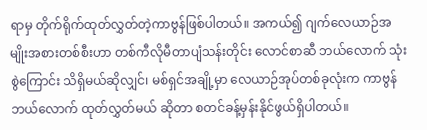ရာမှ တိုက်ရိုက်ထုတ်လွှတ်တဲ့ကာဗွန်ဖြစ်ပါတယ်။ အကယ်၍ ဂျက်လေယာဉ်အမျိုးအစားတစ်စီးဟာ တစ်ကီလိုမီတာပျံသန်းတိုင်း လောင်စာဆီ ဘယ်လောက် သုံးစွဲကြောင်း သိရှိမယ်ဆိုလျှင်၊ မစ်ရှင်အချို့မှာ လေယာဉ်အုပ်တစ်ခုလုံးက ကာဗွန်ဘယ်လောက် ထုတ်လွှတ်မယ် ဆိုတာ စတင်ခန့်မှန်းနိုင်ဖွယ်ရှိပါတယ်။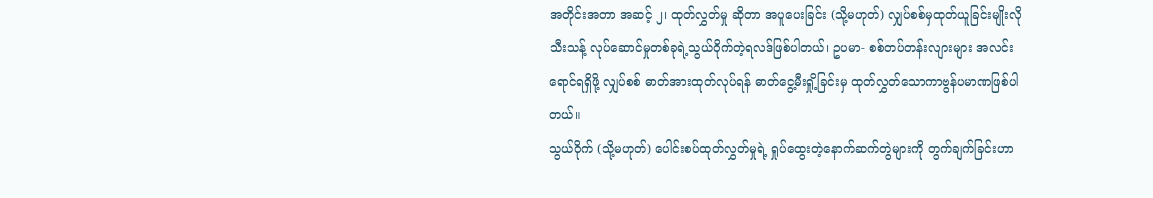အတိုင်းအတာ အဆင့် ၂၊ ထုတ်လွှတ်မှု ဆိုတာ အပူပေးခြင်း (သို့မဟုတ်) လျှပ်စစ်မှထုတ်ယူခြင်းမျိုးလို သီးသန့် လုပ်ဆောင်မှုတစ်ခုရဲ့သွယ်ဝိုက်တဲ့ရလဒ်ဖြစ်ပါတယ်၊ ဥပမာ- စစ်တပ်တန်းလျားများ အလင်းရောင်ရရှိဖို့ လျှပ်စစ် ဓာတ်အားထုတ်လုပ်ရန် ဓာတ်ငွေ့မီးရှို့ခြင်းမှ ထုတ်လွှတ်သောကာဗွန်ပမာဏဖြစ်ပါတယ်။
သွယ်ဝိုက် (သို့မဟုတ်) ပေါင်းစပ်ထုတ်လွှတ်မှုရဲ့ ရှုပ်ထွေးတဲ့နောက်ဆက်တွဲများကို တွက်ချက်ခြင်းဟာ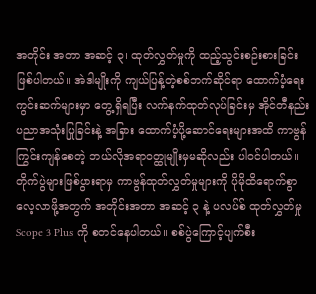အတိုင်း အတာ အဆင့် ၃၊ ထုတ်လွှတ်မှုကို ထည့်သွင်းစဉ်းစားခြင်း ဖြစ်ပါတယ်။ အဲဒါမျိုးကို ကျယ်ပြန့်တဲ့စစ်ဘက်ဆိုင်ရာ ထောက်ပံ့ရေးကွင်းဆက်များမှာ တွေ့ရှိရပြီး လက်နက်ထုတ်လုပ်ခြင်းမှ အိုင်တီနည်းပညာအသုံးပြုခြင်းနဲ့ အခြား ထောက်ပံ့ပို့ဆောင်ရေးများအထိ ကာဗွန်ကြွင်းကျန်စေတဲ့ ဘယ်လိုအရာဝတ္ထုမျိုးမှမဆိုလည်း ပါဝင်ပါတယ်။
တိုက်ပွဲများဖြစ်ပွားရာမှ ကာဗွန်ထုတ်လွှတ်မှုများကို ပိုမိုထိရောက်စွာ လေ့လာဖို့အတွက် အတိုင်းအတာ အဆင့် ၃ နဲ့ ပလပ်စ် ထုတ်လွှတ်မှု Scope 3 Plus ကို စတင်နေပါတယ်။ စစ်ပွဲကြောင့်ပျက်စီး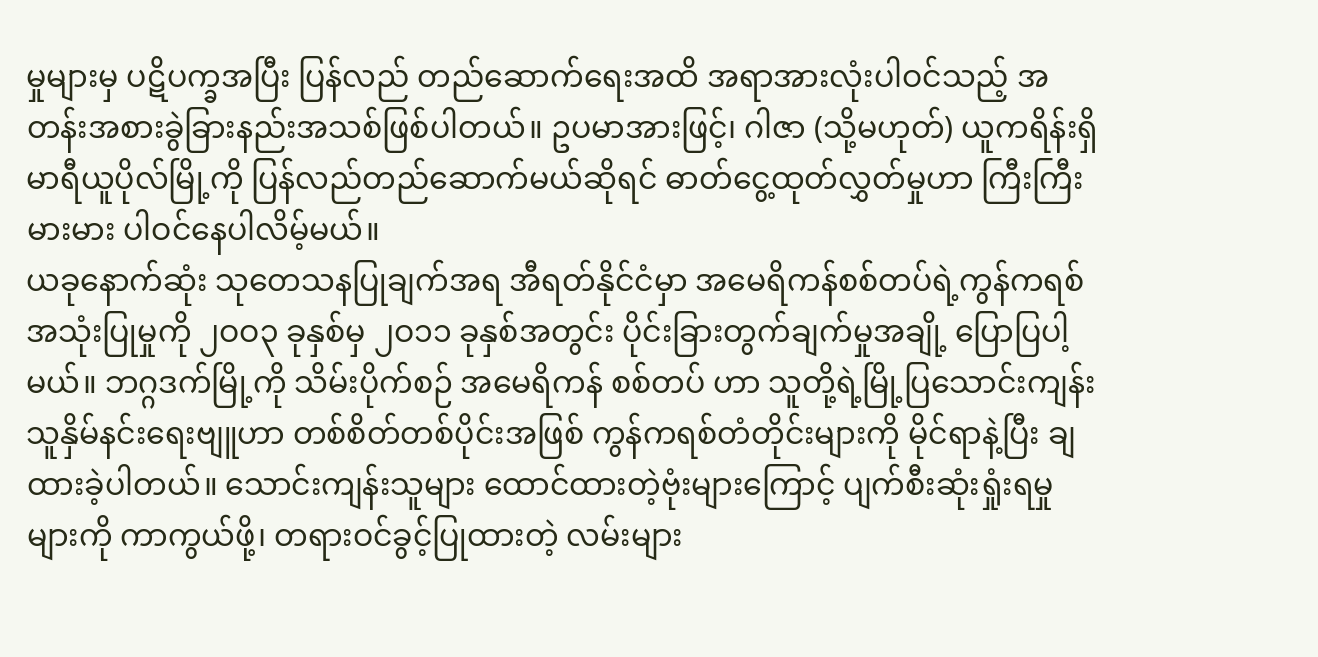မှုများမှ ပဋိပက္ခအပြီး ပြန်လည် တည်ဆောက်ရေးအထိ အရာအားလုံးပါဝင်သည့် အတန်းအစားခွဲခြားနည်းအသစ်ဖြစ်ပါတယ်။ ဥပမာအားဖြင့်၊ ဂါဇာ (သို့မဟုတ်) ယူကရိန်းရှိ မာရီယူပိုလ်မြို့ကို ပြန်လည်တည်ဆောက်မယ်ဆိုရင် ဓာတ်ငွေ့ထုတ်လွှတ်မှုဟာ ကြီးကြီးမားမား ပါဝင်နေပါလိမ့်မယ်။
ယခုနောက်ဆုံး သုတေသနပြုချက်အရ အီရတ်နိုင်ငံမှာ အမေရိကန်စစ်တပ်ရဲ့ကွန်ကရစ်အသုံးပြုမှုကို ၂ဝဝ၃ ခုနှစ်မှ ၂ဝ၁၁ ခုနှစ်အတွင်း ပိုင်းခြားတွက်ချက်မှုအချို့ ပြောပြပါ့မယ်။ ဘဂ္ဂဒက်မြို့ကို သိမ်းပိုက်စဉ် အမေရိကန် စစ်တပ် ဟာ သူတို့ရဲ့မြို့ပြသောင်းကျန်းသူနှိမ်နင်းရေးဗျူဟာ တစ်စိတ်တစ်ပိုင်းအဖြစ် ကွန်ကရစ်တံတိုင်းများကို မိုင်ရာနဲ့ပြီး ချထားခဲ့ပါတယ်။ သောင်းကျန်းသူများ ထောင်ထားတဲ့ဗုံးများကြောင့် ပျက်စီးဆုံးရှုံးရမှုများကို ကာကွယ်ဖို့၊ တရားဝင်ခွင့်ပြုထားတဲ့ လမ်းများ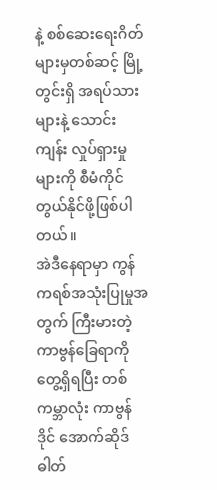နဲ့ စစ်ဆေးရေးဂိတ်များမှတစ်ဆင့် မြို့တွင်းရှိ အရပ်သားများနဲ့ သောင်းကျန်း လှုပ်ရှားမှုများကို စီမံကိုင်တွယ်နိုင်ဖို့ဖြစ်ပါတယ်။
အဲဒီနေရာမှာ ကွန်ကရစ်အသုံးပြုမှုအတွက် ကြီးမားတဲ့ကာဗွန်ခြေရာကို တွေ့ရှိရပြီး တစ်ကမ္ဘာလုံး ကာဗွန်ဒိုင် အောက်ဆိုဒ်ဓါတ်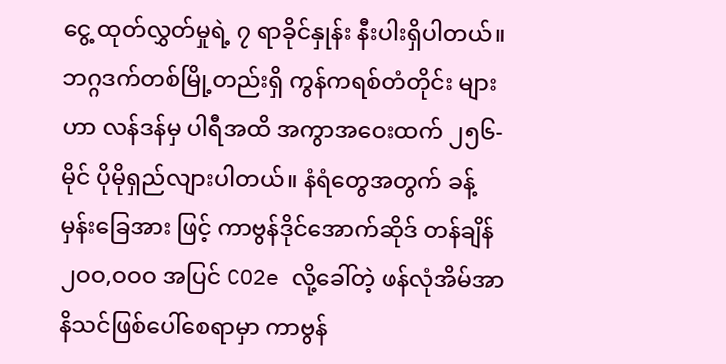ငွေ့ ထုတ်လွှတ်မှုရဲ့ ၇ ရာခိုင်နှုန်း နီးပါးရှိပါတယ်။ ဘဂ္ဂဒက်တစ်မြို့တည်းရှိ ကွန်ကရစ်တံတိုင်း များဟာ လန်ဒန်မှ ပါရီအထိ အကွာအဝေးထက် ၂၅၆-မိုင် ပိုမိုရှည်လျားပါတယ်။ နံရံတွေအတွက် ခန့်မှန်းခြေအား ဖြင့် ကာဗွန်ဒိုင်အောက်ဆိုဒ် တန်ချိန် ၂ဝဝ,ဝဝဝ အပြင် CO2e လို့ခေါ်တဲ့ ဖန်လုံအိမ်အာနိသင်ဖြစ်ပေါ်စေရာမှာ ကာဗွန်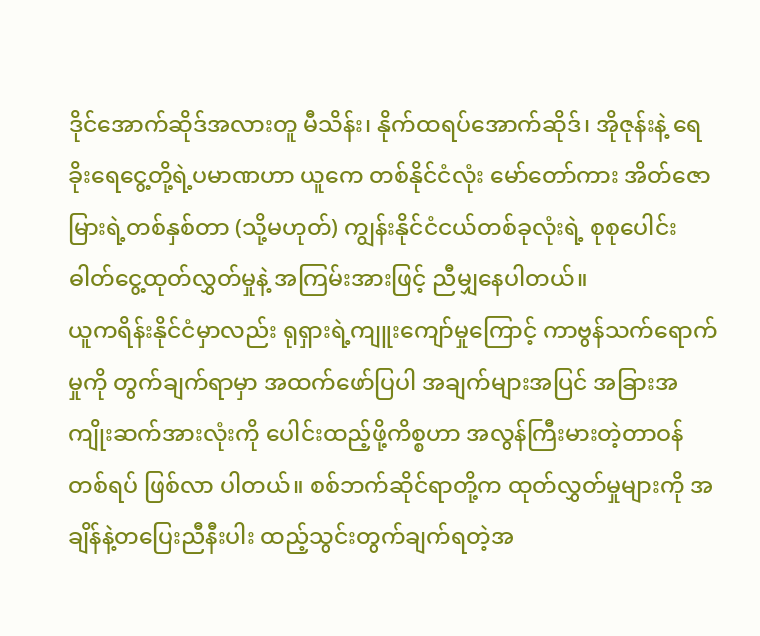ဒိုင်အောက်ဆိုဒ်အလားတူ မီသိန်း၊ နိုက်ထရပ်အောက်ဆိုဒ်၊ အိုဇုန်းနဲ့ ရေခိုးရေငွေ့တို့ရဲ့ပမာဏဟာ ယူကေ တစ်နိုင်ငံလုံး မော်တော်ကား အိတ်ဇောမြားရဲ့တစ်နှစ်တာ (သို့မဟုတ်) ကျွန်းနိုင်ငံငယ်တစ်ခုလုံးရဲ့ စုစုပေါင်း ဓါတ်ငွေ့ထုတ်လွှတ်မှုနဲ့ အကြမ်းအားဖြင့် ညီမျှနေပါတယ်။
ယူကရိန်းနိုင်ငံမှာလည်း ရုရှားရဲ့ကျူးကျော်မှုကြောင့် ကာဗွန်သက်ရောက်မှုကို တွက်ချက်ရာမှာ အထက်ဖော်ပြပါ အချက်များအပြင် အခြားအကျိုးဆက်အားလုံးကို ပေါင်းထည့်ဖို့ကိစ္စဟာ အလွန်ကြီးမားတဲ့တာဝန်တစ်ရပ် ဖြစ်လာ ပါတယ်။ စစ်ဘက်ဆိုင်ရာတို့က ထုတ်လွှတ်မှုများကို အချိန်နဲ့တပြေးညီနီးပါး ထည့်သွင်းတွက်ချက်ရတဲ့အ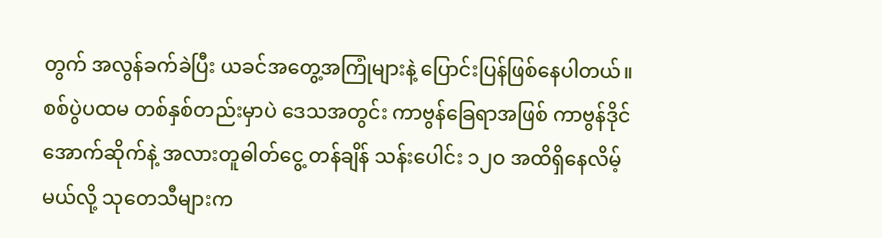တွက် အလွန်ခက်ခဲပြီး ယခင်အတွေ့အကြုံများနဲ့ ပြောင်းပြန်ဖြစ်နေပါတယ်။
စစ်ပွဲပထမ တစ်နှစ်တည်းမှာပဲ ဒေသအတွင်း ကာဗွန်ခြေရာအဖြစ် ကာဗွန်ဒိုင်အောက်ဆိုက်နဲ့ အလားတူဓါတ်ငွေ့ တန်ချိန် သန်းပေါင်း ၁၂ဝ အထိရှိနေလိမ့်မယ်လို့ သုတေသီများက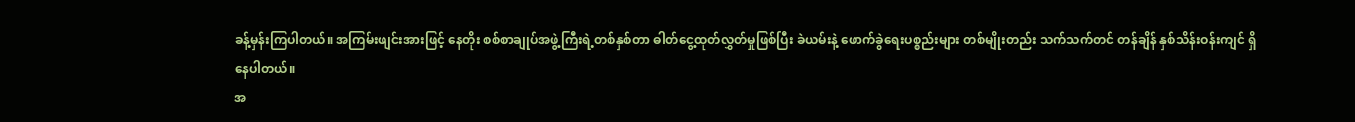ခန့်မှန်းကြပါတယ်။ အကြမ်းဖျင်းအားဖြင့် နေတိုး စစ်စာချုပ်အဖွဲ့ကြီးရဲ့တစ်နှစ်တာ ဓါတ်ငွေ့ထုတ်လွှတ်မှုဖြစ်ပြီး ခဲယမ်းနဲ့ ဖောက်ခွဲရေးပစ္စည်းများ တစ်မျိုးတည်း သက်သက်တင် တန်ချိန် နှစ်သိန်းဝန်းကျင် ရှိနေပါတယ်။
အ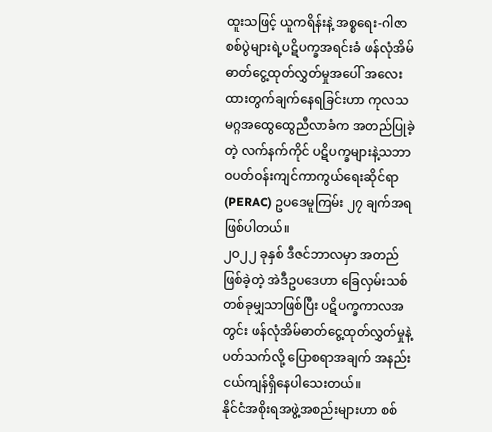ထူးသဖြင့် ယူကရိန်းနဲ့ အစ္စရေး-ဂါဇာစစ်ပွဲများရဲ့ပဋိပက္ခအရင်းခံ ဖန်လုံအိမ်ဓာတ်ငွေ့ထုတ်လွှတ်မှုအပေါ် အလေးထားတွက်ချက်နေရခြင်းဟာ ကုလသမဂ္ဂအထွေထွေညီလာခံက အတည်ပြုခဲ့တဲ့ လက်နက်ကိုင် ပဋိပက္ခများနဲ့သဘာဝပတ်ဝန်းကျင်ကာကွယ်ရေးဆိုင်ရာ (PERAC) ဥပဒေမူကြမ်း ၂၇ ချက်အရ ဖြစ်ပါတယ်။
၂ဝ၂၂ ခုနှစ် ဒီဇင်ဘာလမှာ အတည်ဖြစ်ခဲ့တဲ့ အဲဒီဥပဒေဟာ ခြေလှမ်းသစ်တစ်ခုမျှသာဖြစ်ပြီး ပဋိပက္ခကာလအတွင်း ဖန်လုံအိမ်ဓာတ်ငွေ့ထုတ်လွှတ်မှုနဲ့ပတ်သက်လို့ ပြောစရာအချက် အနည်းငယ်ကျန်ရှိနေပါသေးတယ်။
နိုင်ငံအစိုးရအဖွဲ့အစည်းများဟာ စစ်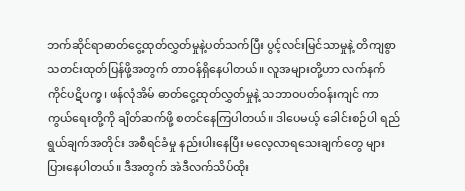ဘက်ဆိုင်ရာဓာတ်ငွေ့ထုတ်လွှတ်မှုနဲ့ပတ်သက်ပြီး ပွင့်လင်းမြင်သာမှုနဲ့ တိကျစွာ သတင်းထုတ်ပြန်ဖို့အတွက် တာဝန်ရှိနေပါတယ်။ လူအများတို့ဟာ လက်နက်ကိုင်ပဋိပက္ခ၊ ဖန်လုံအိမ် ဓာတ်ငွေ့ထုတ်လွှတ်မှုနဲ့ သဘာဝပတ်ဝန်းကျင် ကာကွယ်ရေးတို့ကို ချိတ်ဆက်ဖို့ စတင်နေကြပါတယ်။ ဒါပေမယ့် ခေါင်းစဉ်ပါ ရည်ရွယ်ချက်အတိုင်း အစီရင်ခံမှု နည်းပါးနေပြီး မလေ့လာရသေးချက်တွေ များပြားနေပါတယ်။ ဒီအတွက် အဲဒီလက်သိပ်ထိုး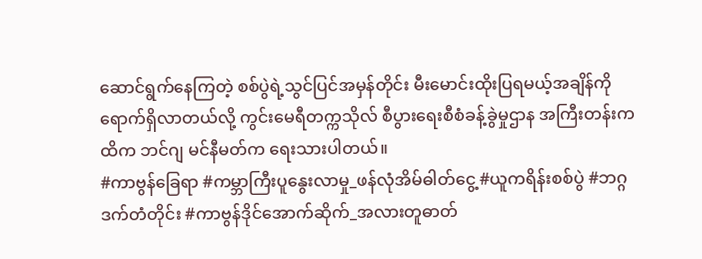ဆောင်ရွက်နေကြတဲ့ စစ်ပွဲရဲ့သွင်ပြင်အမှန်တိုင်း မီးမောင်းထိုးပြရမယ့်အချိန်ကို ရောက်ရှိလာတယ်လို့ ကွင်းမေရီတက္ကသိုလ် စီပွားရေးစီစံခန့်ခွဲမှုဌာန အကြီးတန်းကထိက ဘင်ဂျ မင်နီမတ်က ရေးသားပါတယ်။
#ကာဗွန်ခြေရာ #ကမ္ဘာကြီးပူနွေးလာမှု_ဖန်လုံအိမ်ဓါတ်ငွေ့ #ယူကရိန်းစစ်ပွဲ #ဘဂ္ဂဒက်တံတိုင်း #ကာဗွန်ဒိုင်အောက်ဆိုက်_အလားတူဓာတ်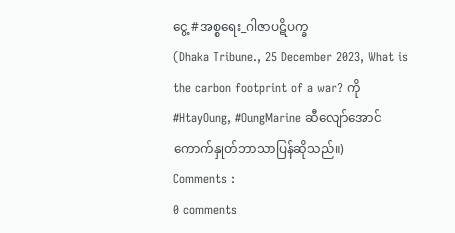ငွေ့ #အစ္စရေး_ဂါဇာပဋိပက္ခ
(Dhaka Tribune., 25 December 2023, What is the carbon footprint of a war? ကို #HtayOung, #OungMarine ဆီလျော်အောင်ကောက်နှုတ်ဘာသာပြန်ဆိုသည်။)
Comments :
0 comments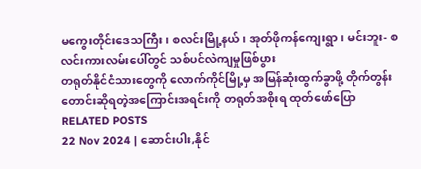မကွေးတိုင်းဒေသကြီး၊ စလင်းမြို့နယ်၊ အုတ်ဖိုကန်ကျေးရွာ၊ မင်းဘူး- စလင်းကားလမ်းပေါ်တွင် သစ်ပင်လဲကျမှုဖြစ်ပွား
တရုတ်နိုင်ငံသားတွေကို လောက်ကိုင်မြို့မှ အမြန်ဆုံးထွက်ခွာဖို့ တိုက်တွန်းတောင်းဆိုရတဲ့အကြောင်းအရင်းကို တရုတ်အစိုးရ ထုတ်ဖော်ပြော
RELATED POSTS
22 Nov 2024 | ဆောင်းပါး,နိုင်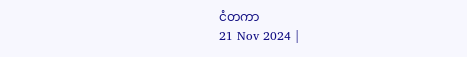ငံတကာ
21 Nov 2024 |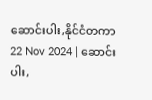ဆောင်းပါး,နိုင်ငံတကာ
22 Nov 2024 | ဆောင်းပါး,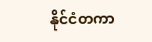နိုင်ငံတကာ